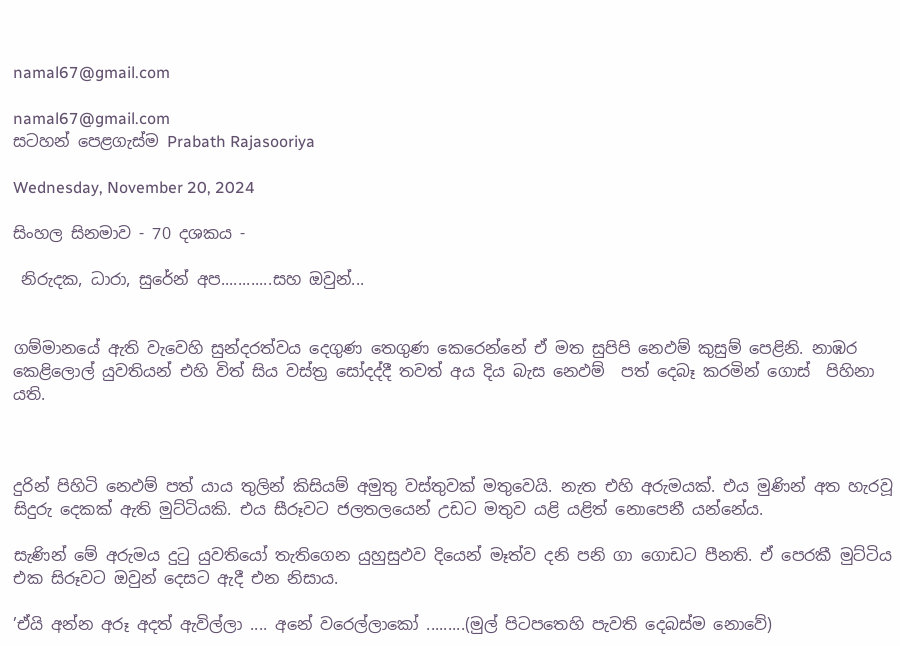namal67@gmail.com

namal67@gmail.com
සටහන් පෙළගැස්ම‍ Prabath Rajasooriya

Wednesday, November 20, 2024

සිංහල සිනමාව - 70 දශකය -

 නිරුදක, ධාරා, සුරේන් අප............සහ ඔවුන්...


ගම්මානයේ ඇති වැවෙහි සුන්දරත්වය දෙගුණ තෙගුණ කෙරෙන්නේ ඒ මත සුපිපි නෙඵම් කුසුම් පෙළිනි. නාඹර කෙළිලොල් යුවතියන් එහි විත් සිය වස්ත්‍ර සෝදද්දී තවත් අය දිය බැස නෙඵම්  පත් දෙබෑ කරමින් ගොස්  පිහිනා යති.



දුරින් පිහිටි නෙඵම් පත් යාය තුලින් කිසියම් අමුතු වස්තුවක් මතුවෙයි. නැත එහි අරුමයක්. එය මුණින් අත හැරවූ සිදුරු දෙකක් ඇති මුට්ටියකි. එය සීරූවට ජලතලයෙන් උඩට මතුව යළි යළිත් නොපෙනී යන්නේය.

සැණින් මේ අරුමය දුටු යුවතියෝ තැතිගෙන යුහුසුඵව දියෙන් මෑත්ව දනි පනි ගා ගොඩට පීනති. ඒ පෙරකී මුට්ටිය එක සිරූවට ඔවුන් දෙසට ඇදී එන නිසාය.

’ඒයි අන්න අරූ අදත් ඇවිල්ලා .... අනේ වරෙල්ලාකෝ .........(මුල් පිටපතෙහි පැවති දෙබස්ම නොවේ)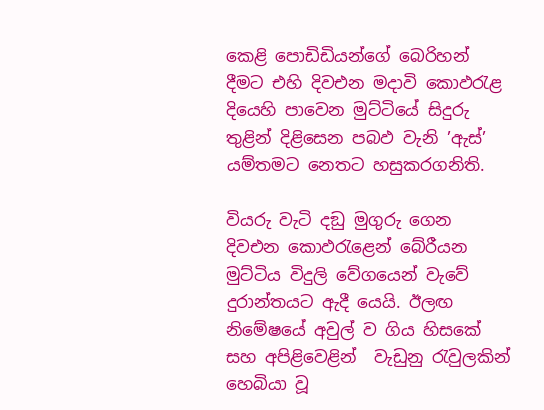කෙළි පොඩිඩියන්ගේ බෙරිහන් දීමට එහි දිවඑන මදාවි කොඵරැළ දියෙහි පාවෙන මුට්ටියේ සිදුරු තුළින් දිළිසෙන පබඵ වැනි ’ඇස්’ යම්තමට නෙතට හසුකරගනිති.

වියරු වැටි දඞු මුගුරු ගෙන දිවඑන කොඵරැළෙන් බේරීයන මුට්ටිය විදුලි වේගයෙන් වැවේ දුරාන්තයට ඇදී යෙයි. ඊලඟ නිමේෂයේ අවුල් ව ගිය හිසකේ සහ අපිළිවෙළින්  වැඩුනු රැවුලකින් හෙබියා වූ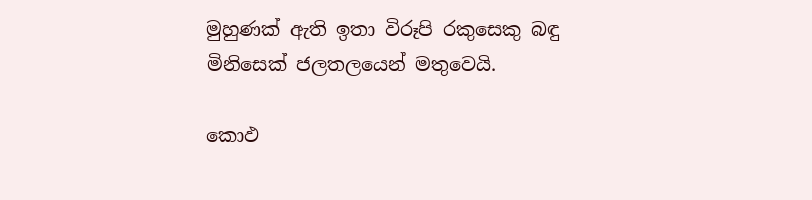මුහුණක් ඇති ඉතා විරූපි රකුසෙකු බඳු මිනිසෙක් ජලතලයෙන් මතුවෙයි.

කොඵ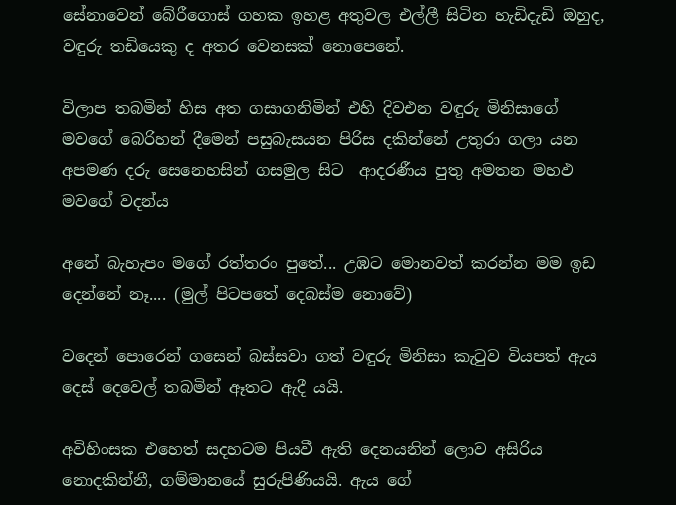සේනාවෙන් බේරීගොස් ගහක ඉහළ අතුවල එල්ලී සිටින හැඩිදැඩි ඔහුද, වඳුරු තඩියෙකු ද අතර වෙනසක් නොපෙනේ.

විලාප තබමින් හිස අත ගසාගනිමින් එහි දිවඑන වඳුරු මිනිසාගේ මවගේ බෙරිහන් දීමෙන් පසුබැසයන පිරිස දකින්නේ උතුරා ගලා යන අපමණ දරු සෙනෙහසින් ගසමුල සිට  ආදරණීය පුතු අමතන මහඵ මවගේ වදන්ය

අනේ බැහැපං මගේ රත්තරං පුතේ... උඹට මොනවත් කරන්න මම ඉඩ දෙන්නේ නෑ.... (මුල් පිටපතේ දෙබස්ම නොවේ)

වදෙන් පොරෙන් ගසෙන් බස්සවා ගත් වඳුරු මිනිසා කැටුව වියපත් ඇය දෙස් දෙවෙල් තබමින් ඈතට ඇදී යයි.

අවිහිංසක එහෙත් සදහටම පියවී ඇති දෙනයනින් ලොව අසිරිය නොදකින්නී, ගම්මානයේ සුරුපිණියයි. ඇය ගේ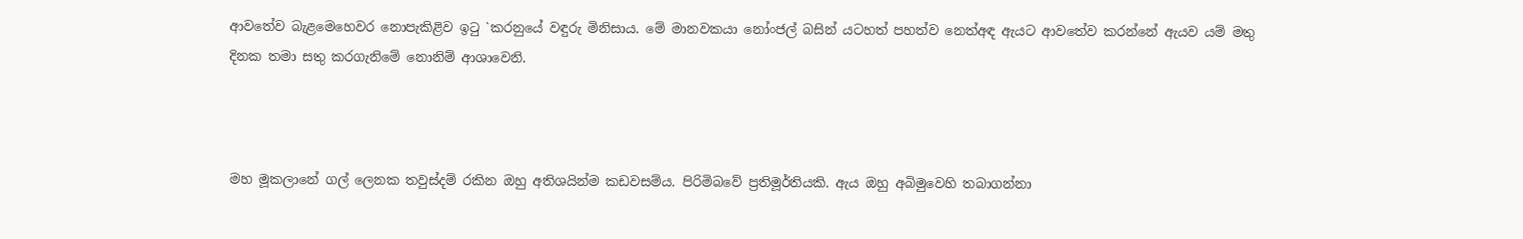ආවතේව බැළමෙහෙවර නොපැකිළිව ඉටු `කරනුයේ වඳුරු මිනිසාය. මේ මානවකයා නෝංජල් බසින් යටහත් පහත්ව නෙත්අඳ ඇයට ආවතේව කරන්නේ ඇයව යම් මතු දිනක තමා සතු කරගැනිමේ නොනිම් ආශාවෙනි.



මහ මූකලානේ ගල් ලෙනක තවුස්දම් රකින ඔහු අතිශයින්ම කඩවසම්ය. පිරිමිබවේ ප්‍රතිමූර්තියකි. ඇය ඔහු අබිමුවෙහි තබාගන්නා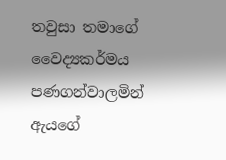තවුසා තමාගේ වෛද්‍යකර්මය පණගන්වාලමින් ඇයගේ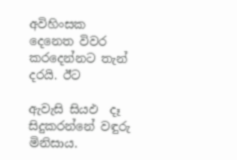අවිහිංසක දෙනෙත විවර කරදෙන්නට තැන් දරයි. ඊට

ඇවැසි සියඵ  දෑ සිදුකරන්නේ වඳුරු මිනිසාය.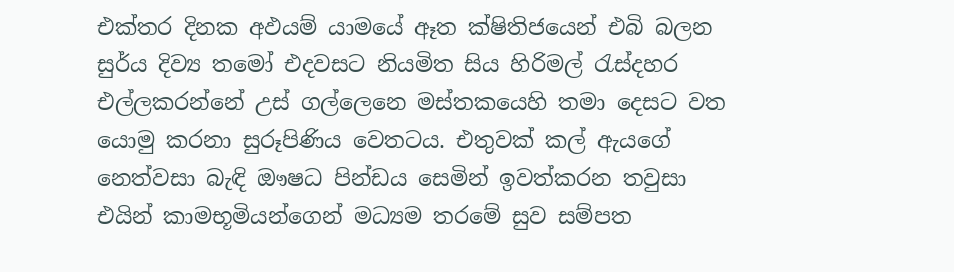එක්තර දිනක අඵයම් යාමයේ ඈත ක්ෂිතිජයෙන් එබි බලන සුර්ය දිව්‍ය තමෝ එදවසට නියමිත සිය හිරිමල් රැස්දහර එල්ලකරන්නේ උස් ගල්ලෙනෙ මස්තකයෙහි තමා දෙසට වත යොමු කරනා සුරූපිණිය වෙතටය. එතුවක් කල් ඇයගේ නෙත්වසා බැඳි ඖෂධ පින්ඩය සෙමින් ඉවත්කරන තවුසා එයින් කාමභූමියන්ගෙන් මධ්‍යම තරමේ සුව සම්පත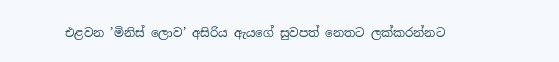එළවන ’මිනිස් ලොව’ අසිරිය ඇයගේ සුවපත් නෙතට ලක්කරන්නට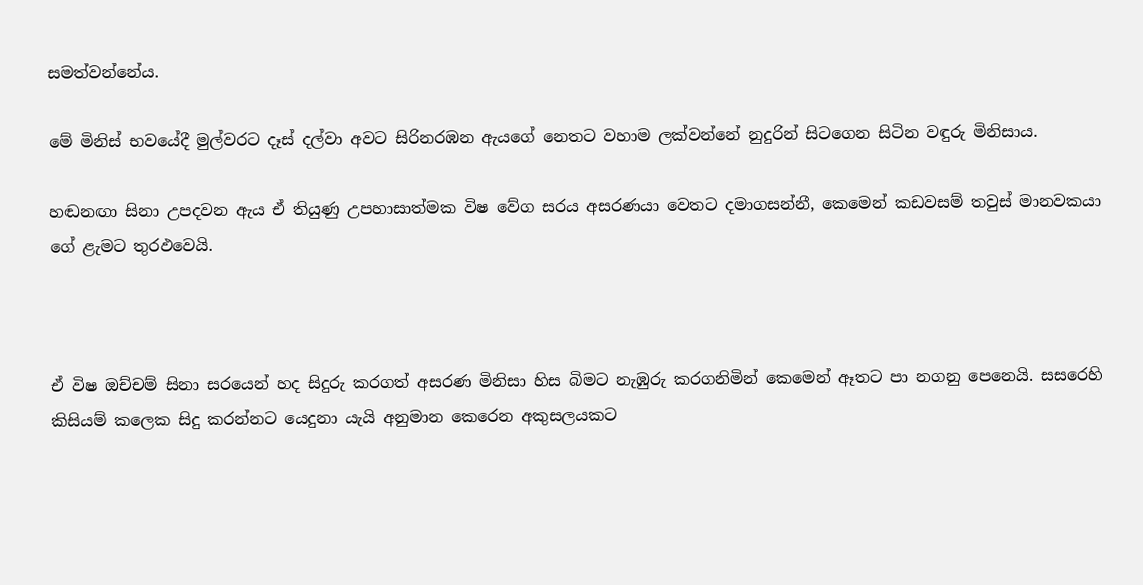සමත්වන්නේය.

මේ මිනිස් භවයේදී මුල්වරට දෑස් දල්වා අවට සිරිනරඹන ඇයගේ නෙතට වහාම ලක්වන්නේ නුදුරින් සිටගෙන සිටින වඳුරු මිනිසාය.

හඬනඟා සිනා උපදවන ඇය ඒ තියුණු උපහාසාත්මක විෂ වේග සරය අසරණයා වෙතට දමාගසන්නී, කෙමෙන් කඩවසම් තවුස් මානවකයා ගේ ළැමට තුරඵවෙයි.



ඒ විෂ ඔච්චම් සිනා සරයෙන් හද සිදුරු කරගත් අසරණ මිනිසා හිස බිමට නැඹුරු කරගනිමින් කෙමෙන් ඈතට පා නගනු පෙනෙයි. සසරෙහි කිසියම් කලෙක සිදු කරන්නට යෙදුනා යැයි අනුමාන කෙරෙන අකුසලයකට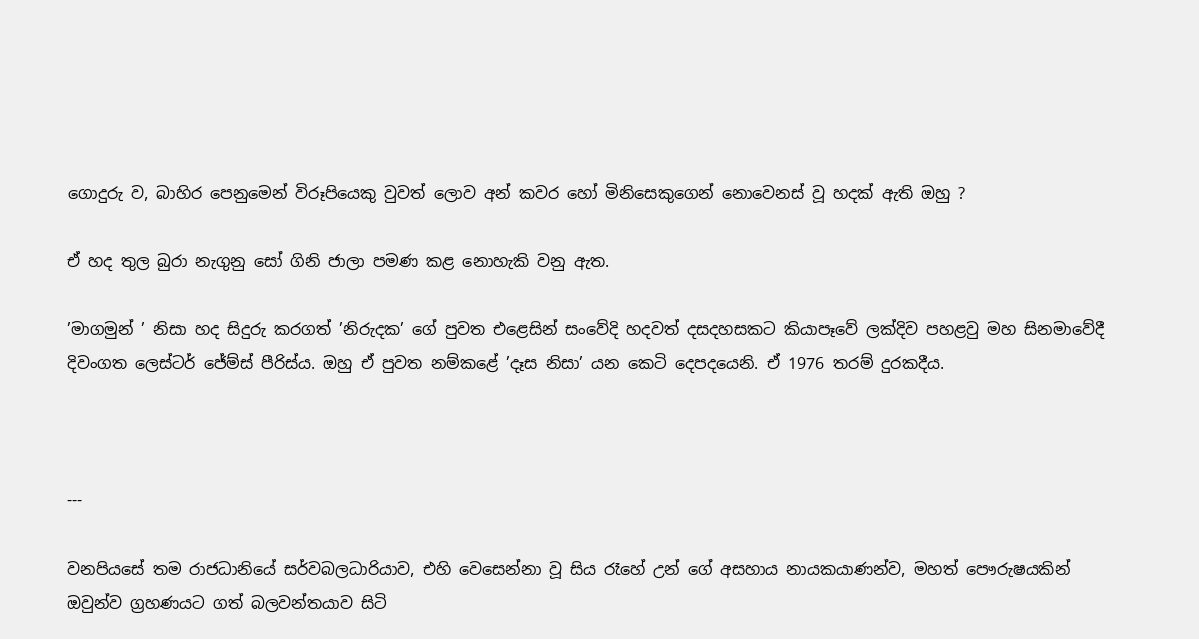ගොදුරු ව, බාහිර පෙනුමෙන් විරූපියෙකු වුවත් ලොව අන් කවර හෝ මිනිසෙකුගෙන් නොවෙනස් වූ හදක් ඇති ඔහු ?

ඒ හද තුල බුරා නැගුනු සෝ ගිනි ජාලා පමණ කළ නොහැකි වනු ඇත.

’මාගමුන් ’ නිසා හද සිදුරු කරගත් ’නිරුදක’ ගේ පුවත එළෙසින් සංවේදි හදවත් දසදහසකට කියාපෑවේ ලක්දිව පහළවු මහ සිනමාවේදී දිවංගත ලෙස්ටර් ජේම්ස් පීරිස්ය. ඔහු ඒ පුවත නම්කළේ ’දෑස නිසා’ යන කෙටි දෙපදයෙනි. ඒ 1976 තරම් දුරකදීය.



---

වනපියසේ තම රාජධානියේ සර්වබලධාරියාව, එහි වෙසෙන්නා වූ සිය රෑහේ උන් ගේ අසහාය නායකයාණන්ව, මහත් පෞරුෂයකින් ඔවුන්ව ග්‍රහණයට ගත් බලවන්තයාව සිටි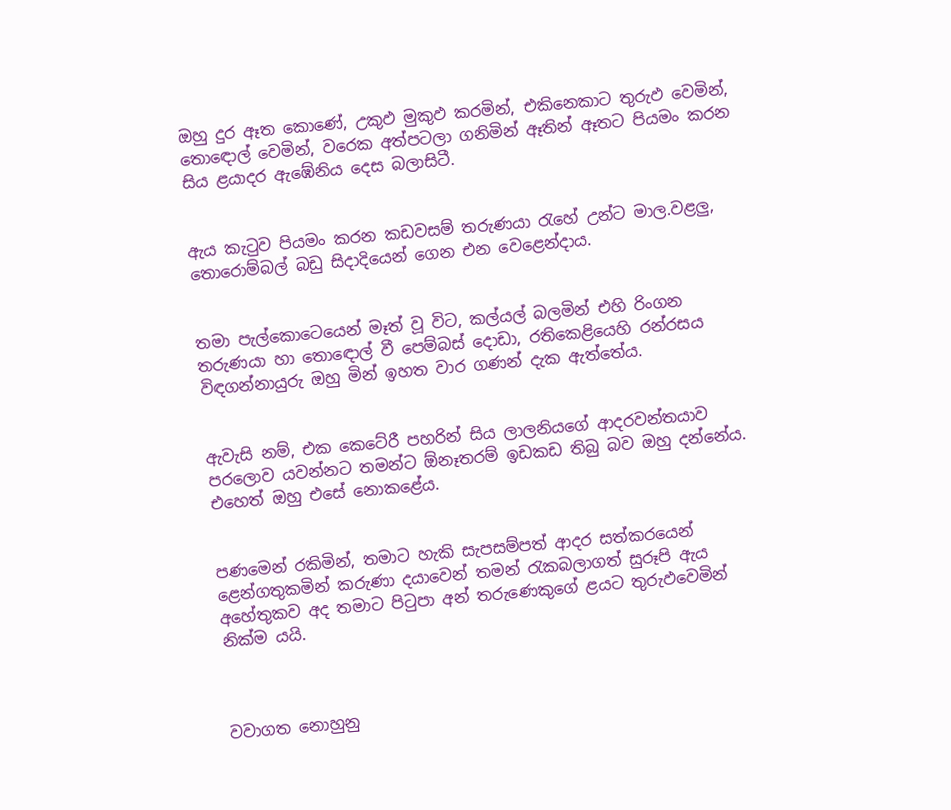ඔහු දුර ඈත කොණේ, උකුඵ මුකුඵ කරමින්, එකිනෙකාට තුරුඵ වෙමින්, තොඳොල් වෙමින්, වරෙක අත්පටලා ගනිමින් ඈතින් ඈතට පියමං කරන සිය ළයාදර ඇඹේනිය දෙස බලාසිටී.


ඇය කැටුව පියමං කරන කඩවසම් තරුණයා රැහේ උන්ට මාල.වළලු, තොරොම්බල් බඩු සිදාදියෙන් ගෙන එන වෙළෙන්දාය.


තමා පැල්කොටෙයෙන් මෑත් වූ විට, කල්යල් බලමින් එහි රිංගන තරුණයා හා තොඳොල් වී පෙම්බස් දොඩා, රතිකෙළියෙහි රන්රසය විඳගන්නායුරු ඔහු මින් ඉහත වාර ගණන් දැක ඇත්තේය.


ඇවැසි නම්, එක කෙටේරී පහරින් සිය ලාලනියගේ ආදරවන්තයාව පරලොව යවන්නට තමන්ට ඕනෑතරම් ඉඩකඩ තිබු බව ඔහු දන්නේය. එහෙත් ඔහු එසේ නොකළේය.


පණමෙන් රකිමින්, තමාට හැකි සැපසම්පත් ආදර සත්කරයෙන් ළෙන්ගතුකමින් කරුණා දයාවෙන් තමන් රැකබලාගත් සුරූපි ඇය අහේතුකව අද තමාට පිටුපා අන් තරුණෙකුගේ ළයට තුරුඵවෙමින් නික්ම යයි.



වවාගත නොහුනු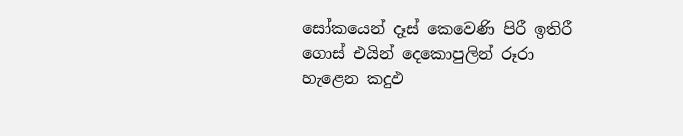සෝකයෙන් දෑස් කෙවෙණි පිරී ඉතිරී ගොස් එයින් දෙකොපුලින් රූරා හැළෙන කදුඵ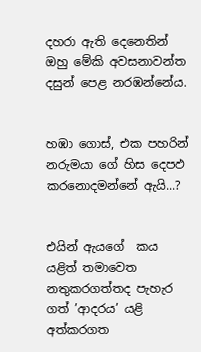දහරා ඇති දෙනෙතින් ඔහු මේකි අවසනාවන්ත දසුන් පෙළ නරඹන්නේය.


හඹා ගොස්, එක පහරින් නරුමයා ගේ හිස දෙපඵ කරනොදමන්නේ ඇයි...?


එයින් ඇයගේ  කය යළිත් තමාවෙත නතුකරගත්තද පැහැර ගත් ’ආදරය’ යළි අත්කරගත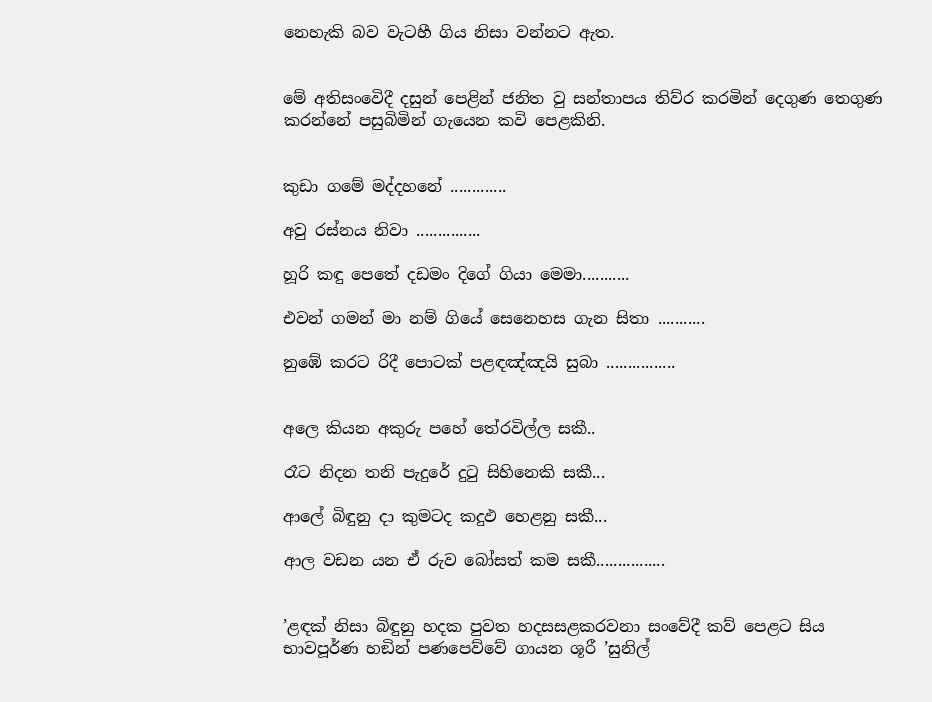නෙහැකි බව වැටහී ගිය නිසා වන්නට ඇත.


මේ අතිසංවෙිදී දසුන් පෙළින් ජනිත වු සන්තාපය තිව්ර කරමින් දෙගුණ තෙගුණ කරන්නේ පසුබිමින් ගැයෙන කවි පෙළකිනි.


කුඩා ගමේ මද්දහනේ .............

අවු රස්නය නිවා ...............

හූරි කඳු පෙතේ දඩමං දිගේ ගියා මෙමා...........

එවන් ගමන් මා නම් ගියේ සෙනෙහස ගැන සිතා ...........

නුඹේ කරට රිදී පොටක් පළඳඤ්ඤයි සුබා ................


අලෙ කියන අකුරු පහේ තේරවිල්ල සකී..

රෑට නිදන තනි පැදුරේ දුටු සිහිනෙකි සකී...

ආලේ බිඳුනු දා කුමටද කදුඵ හෙළනු සකී...

ආල වඩන යන ඒ රුව බෝසත් කම සකී................


’ළඳක් නිසා බිඳුනු හදක පුවත හදසසළකරවනා සංවේදී කව් පෙළට සිය භාවපූර්ණ හඞින් පණපෙව්වේ ගායන ශූරී ’සුනිල්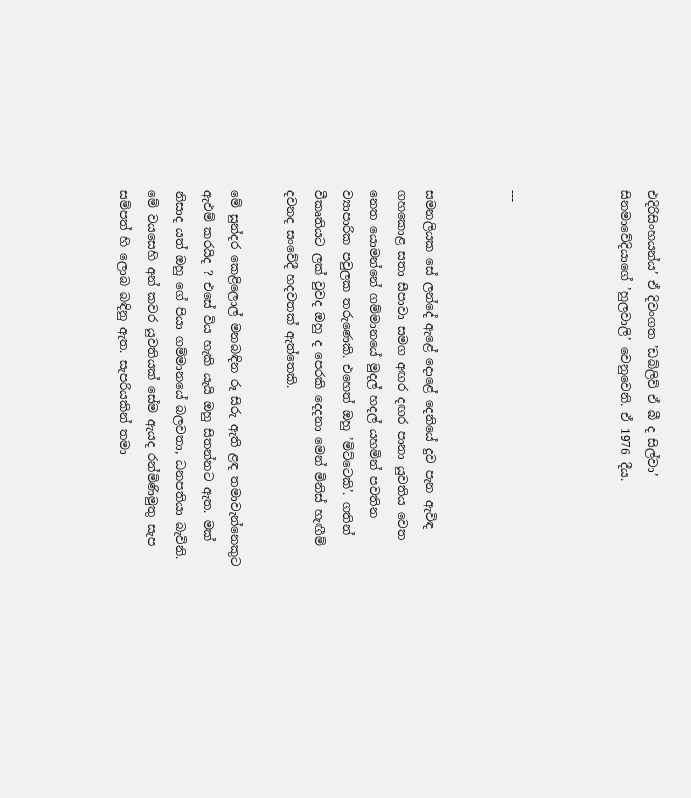එදිරිසිංහයන්ය’ ඒ දිවංගත ’ඩබ්ලිව් ඒ බී ද සිල්වා’ සිනමාවේදියාගේ ’හුලවාලි’ වෙනුවෙනි. ඒ 1976 දීය.



---


සමනලියක සේ ලන්දේ ඇළේ දොළේ දෙනියේ දුව පැන ඇවිඳ ගහකොළ සතා සීපාවා සමග අඟර දඟර පානා යුවතිය වෙත නෙත යොමන්නේ ගම්මානයේ මුදල් හදල් යහමින් පවතින ව්‍යාපාරික පවුලක තරුණෙකි. එහෙත් ඔහු ’මිට්ටෙකි’. ගතින් වීකෘතියට ලක් වුවද ඔහු ද පෙරකි දෙදනා මෙන් මිනිස් හැඟීම් දවනද සංවේදී හදවතක් ඇත්තෙකි.

මේ සුන්දර කෙළිලොල් මනබඳින රූ සිරු ඇති ළඳ තමාවැන්නෙකුට ඇඵම් කරයිද ? එසේ විය හැකි යැයි ඔහු සිතන්නට ඇත. මක් නිසාද යත් ඔහු ගේ පියා ගම්මානයේ බලවතා, ධනපතියා බැවිනි. මේ වයසෙහි අන් කවර යුවතියක් සේම ඇයද රන්මිණිමුතු සැප සම්පත් හි ලොබ බඳිනු ඇත. සැපරියකින් තමා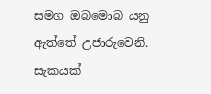සමග ඔබමොබ යනු ඇත්තේ උජාරුවෙනි. සැකයක්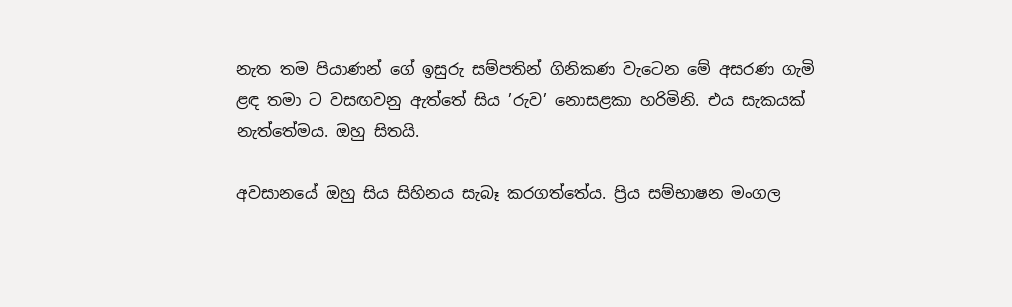නැත තම පියාණන් ගේ ඉසුරු සම්පතින් ගිනිකණ වැටෙන මේ අසරණ ගැමි ළඳ තමා ට වසඟවනු ඇත්තේ සිය ’රුව’ නොසළකා හරිමිනි. එය සැකයක් නැත්තේමය. ඔහු සිතයි.

අවසානයේ ඔහු සිය සිහිනය සැබෑ කරගත්තේය. ප්‍රිය සම්භාෂන මංගල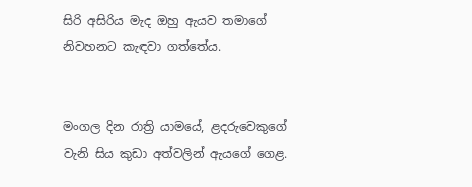සිරි අසිරිය මැද ඔහු ඇයව තමාගේ නිවහනට කැඳවා ගත්තේය.


මංගල දින රාත්‍රි යාමයේ, ළදරුවෙකුගේ වැනි සිය කුඩා අත්වලින් ඇයගේ ගෙළ.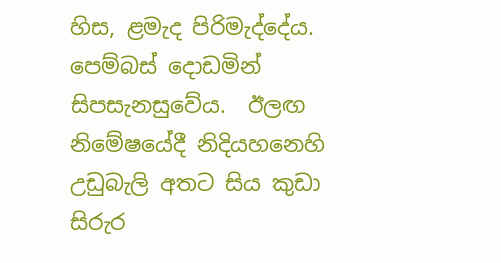හිස, ළමැද පිරිමැද්දේය. පෙම්බස් දොඩමින් සිපසැනසුවේය.  ඊලඟ නිමේෂයේදී නිදියහනෙහි උඩුබැලි අතට සිය කුඩා සිරුර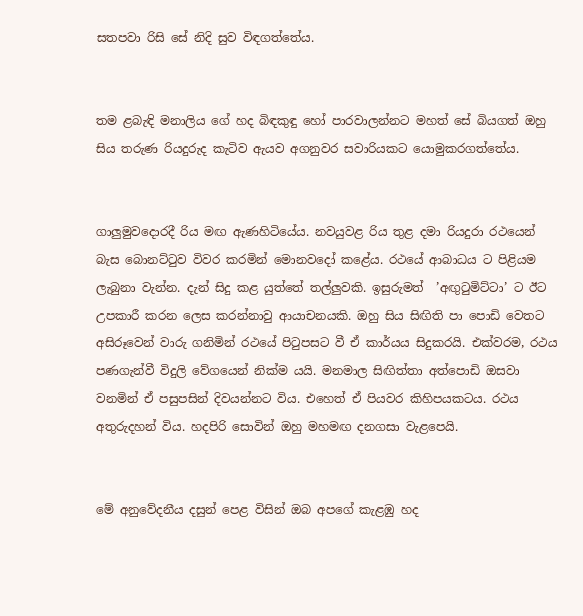සතපවා රිසි සේ නිදි සුව විඳගත්තේය.


තම ළබැඳි මනාලිය ගේ හද බිඳකුඳු හෝ පාරවාලන්නට මහත් සේ බියගත් ඔහු සිය තරුණ රියදුරුද කැටිව ඇයව අගනුවර සවාරියකට යොමුකරගත්තේය.


ගාලුමුවදොරදී රිය මඟ ඇණහිටියේය. නවයුවළ රිය තුළ දමා රියදුරා රථයෙන් බැස බොනට්ටුව විවර කරමින් මොනවදෝ කළේය. රථයේ ආබාධය ට පිළියම ලැබුනා වැන්න. දැන් සිදු කළ යුත්තේ තල්ලුවකි. ඉසුරුමත්  ’අඟුටුමිට්ටා’ ට ඊට උපකාරී කරන ලෙස කරන්නාවු ආයාචනයකි. ඔහු සිය සිඟිති පා පොඩි වෙතට අසිරූවෙන් වාරු ගනිමින් රථයේ පිටුපසට වී ඒ කාර්යය සිදුකරයි. එක්වරම, රථය පණගැන්වී විදුලි වේගයෙන් නික්ම යයි. මනමාල සිඟිත්තා අත්පොඩි ඔසවා වනමින් ඒ පසුපසින් දිවයන්නට විය. එහෙත් ඒ පියවර කිහිපයකටය. රථය අතුරුදහන් විය. හදපිරි සොවින් ඔහු මහමඟ දනගසා වැළපෙයි.


මේ අනුවේදනීය දසුන් පෙළ විසින් ඔබ අපගේ කැළඹු හද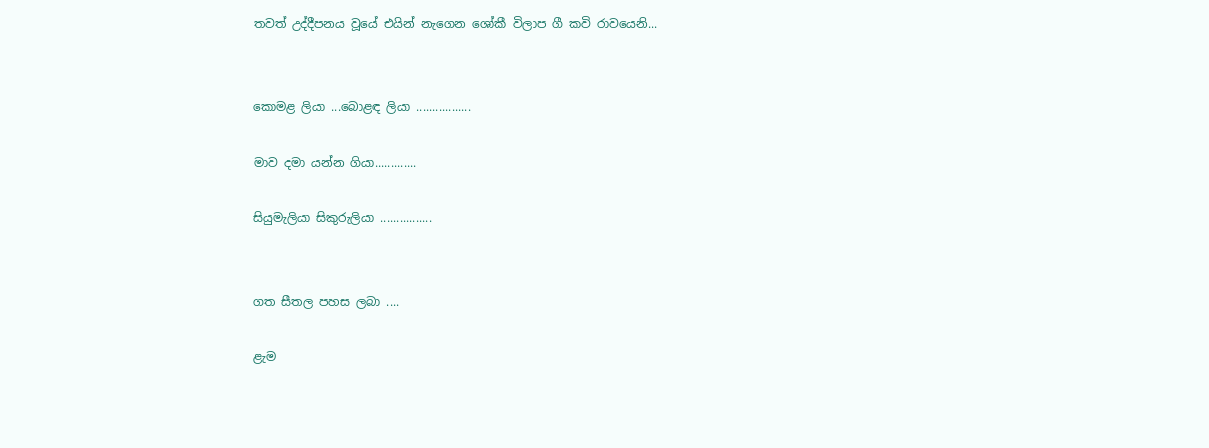තවත් උද්දීපනය වූයේ එයින් නැගෙන ශෝකී විලාප ගී කවි රාවයෙනි...


කොමළ ලියා ...බොළඳ ලියා .................

මාව දමා යන්න ගියා.............

සියුමැලියා සිකුරුලියා ................


ගත සීතල පහස ලබා ....

ළැම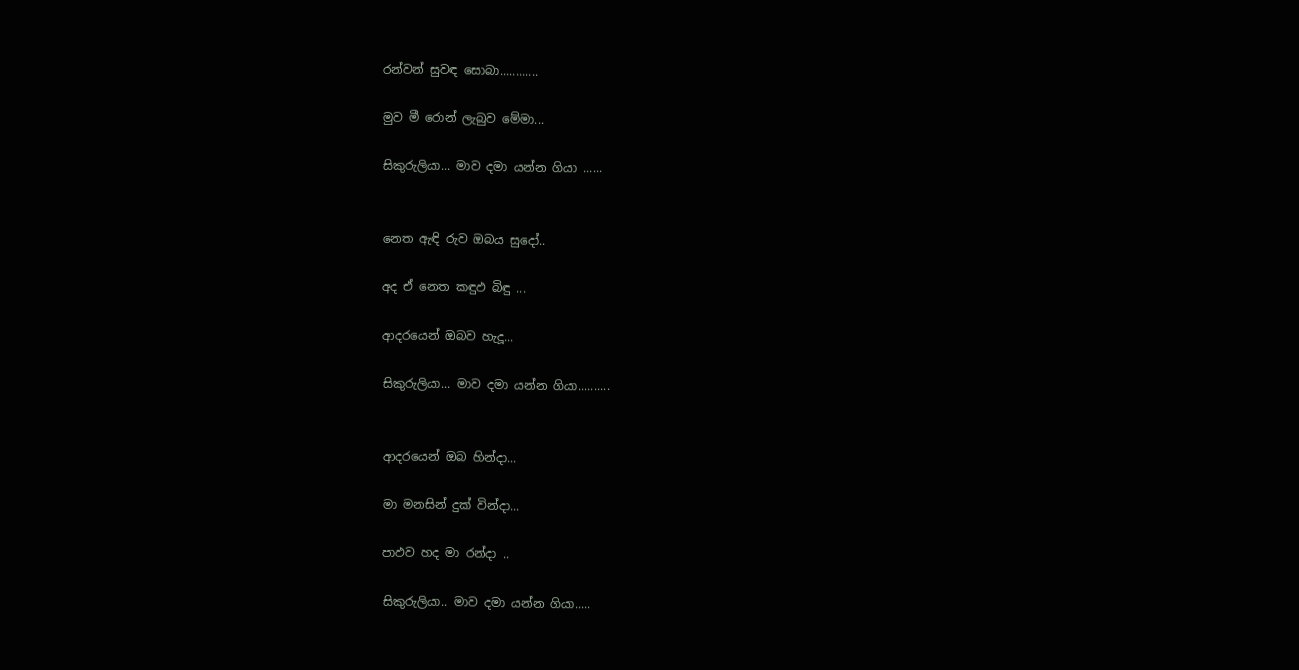රන්වන් සුවඳ සොබා............

මුව මී රොන් ලැබුව මේමා...

සිකුරුලියා... මාව දමා යන්න ගියා ......


නෙත ඇඳි රුව ඔබය සුදෝ..

අද ඒ නෙත කඳුඵ බිඳු ...

ආදරයෙන් ඔබව හැදූ...

සිකුරුලියා... මාව දමා යන්න ගියා..........


ආදරයෙන් ඔබ හින්දා...

මා මනසින් දුක් වින්දා...

පාඵව හද මා රන්දා ..

සිකුරුලියා.. මාව දමා යන්න ගියා.....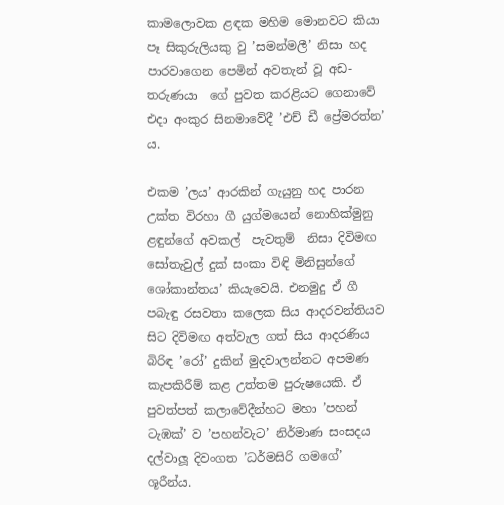කාමලොවක ළඳක මහිම මොනවට කියා පෑ සිකුරුලියකු වු ’සමන්මලී’ නිසා හද පාරවාගෙන පෙමින් අවතැන් වූ අඩ-තරුණයා  ගේ පුවත කරළියට ගෙනාවේ එදා අංකුර සිනමාවේදී ’එච් ඩී ප්‍රේමරත්න’ ය.

එකම ’ලය’ ආරකින් ගැයුනු හද පාරන උක්ත විරහා ගී යුග්මයෙන් නොහික්මුනු ළඳුන්ගේ අවකල්  පැවතුම්  නිසා දිවිමඟ සෝතැවුල් දුක් සංකා විඳි මිනිසුන්ගේ ශෝකාන්තය’ කියැවෙයි. එනමුදු ඒ ගී පබැඳු රසවතා කලෙක සිය ආදරවන්තියව සිට දිවිමඟ අත්වැල ගත් සිය ආදරණිය බිරිඳ ’රෝ’ දුකින් මුදවාලන්නට අපමණ කැපකිරීම් කළ උත්තම පුරුෂයෙකි. ඒ පුවත්පත් කලාවේදීන්හට මහා ’පහන් ටැඹක්’ ව ’පහන්වැට’ නිර්මාණ සංසදය දල්වාලූ දිවංගත ’ධර්මසිරි ගමගේ’ ශූරීන්ය.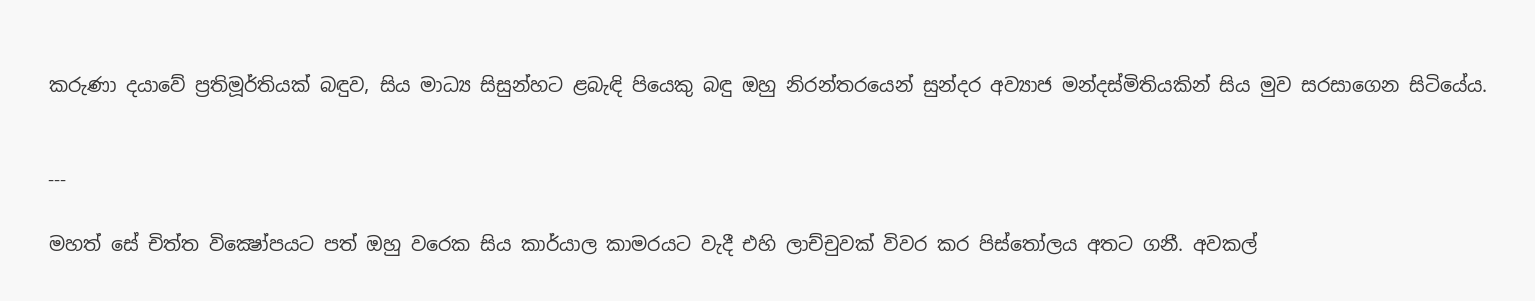කරුණා දයාවේ ප්‍රතිමූර්තියක් බඳුව, සිය මාධ්‍ය සිසුන්හට ළබැඳි පියෙකු බඳු ඔහු නිරන්තරයෙන් සුන්දර අව්‍යාජ මන්දස්මිතියකින් සිය මුව සරසාගෙන සිටියේය.


---

මහත් සේ චිත්ත වික්‍ෂෝපයට පත් ඔහු වරෙක සිය කාර්යාල කාමරයට වැදී එහි ලාච්චුවක් විවර කර පිස්තෝලය අතට ගනී. අවකල්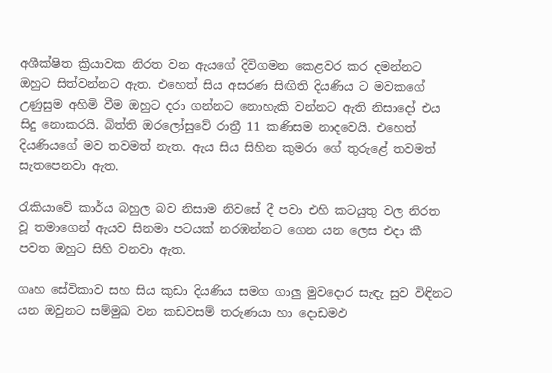අශීක්ෂිත ක්‍රියාවක නිරත වන ඇයගේ දිවිගමන කෙළවර කර දමන්නට ඔහුට සිත්වන්නට ඇත. එහෙත් සිය අසරණ සිඟිති දියණිය ට මවකගේ උණුසුම අහිමි වීම ඔහුට දරා ගන්නට නොහැකි වන්නට ඇති නිසාදෝ එය සිදු නොකරයි. බිත්ති ඔරලෝසුවේ රාත්‍රී 11 කණිසම නාදවෙයි. එහෙත් දියණියගේ මව තවමත් නැත. ඇය සිය සිහින කුමරා ගේ තුරුළේ තවමත් සැතපෙනවා ඇත.

රැකියාවේ කාර්ය බහුල බව නිසාම නිවසේ දී පවා එහි කටයුතු වල නිරත වූ තමාගෙන් ඇයව සිනමා පටයක් නරඹන්නට ගෙන යන ලෙස එදා කී පවත ඔහුට සිහි වනවා ඇත.

ගෘහ සේවිකාව සහ සිය කුඩා දියණිය සමග ගාලු මුවදොර සැඳැ සුව විඳිනට යන ඔවුනට සම්මුඛ වන කඩවසම් තරුණයා හා දොඩමඵ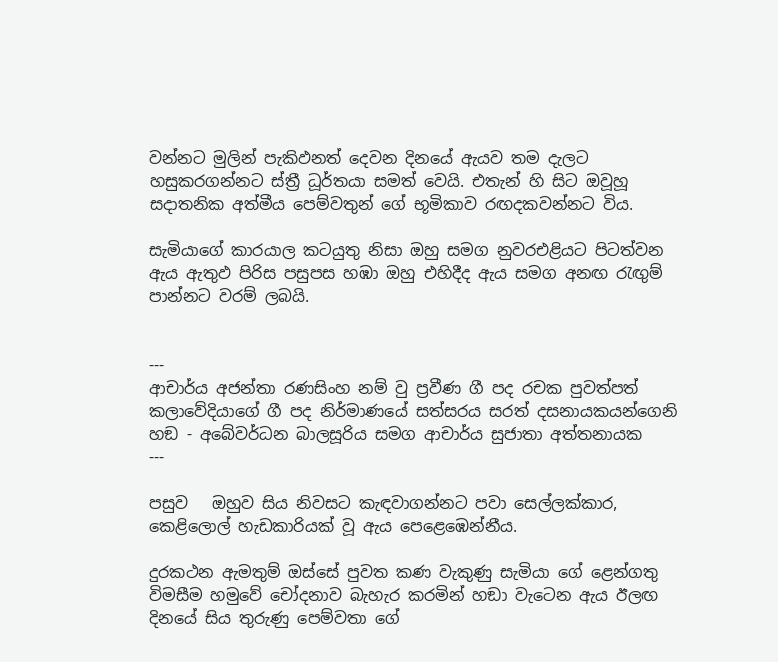වන්නට මුලින් පැකිඵනත් දෙවන දිනයේ ඇයව තම දැලට හසුකරගන්නට ස්ත්‍රී ධූර්තයා සමත් වෙයි. එතැන් හි සිට ඔවූහූ සදාතනික අත්මීය පෙම්වතුන් ගේ භූමිකාව රඟදකවන්නට විය.

සැමියාගේ කාරයාල කටයුතු නිසා ඔහු සමග නුවරඑළියට පිටත්වන ඇය ඇතුඵ පිරිස පසුපස හඹා ඔහු එහිදීද ඇය සමග අනඟ රැඟුම් පාන්නට වරම් ලබයි.


---
ආචාර්ය අජන්තා රණසිංහ නම් වු ප්‍රවීණ ගී පද රචක පුවත්පත් කලාවේදියාගේ ගී පද නිර්මාණයේ සත්සරය සරත් දසනායකයන්ගෙනි හඞ - අබේවර්ධන බාලසූරිය සමග ආචාර්ය සුජාතා අත්තනායක
---

පසුව   ඔහුව සිය නිවසට කැඳවාගන්නට පවා සෙල්ලක්කාර, කෙළිලොල් හැඩකාරියක් වූ ඇය පෙළෙඹෙන්නීය.

දුරකථන ඇමතුම් ඔස්සේ පුවත කණ වැකුණු සැමියා ගේ ළෙන්ගතු විමසීම හමුවේ චෝදනාව බැහැර කරමින් හඞා වැටෙන ඇය ඊලඟ දිනයේ සිය තුරුණු පෙම්වතා ගේ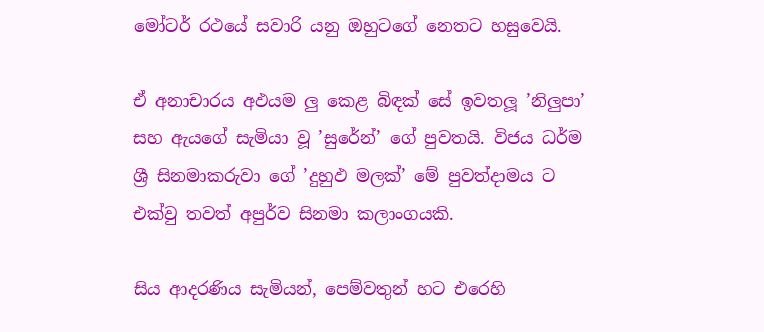මෝටර් රථයේ සවාරි යනු ඔහුටගේ නෙතට හසුවෙයි.

ඒ අනාචාරය අඵයම ලු කෙළ බිඳක් සේ ඉවතලූ ’නිලුපා’ සහ ඇයගේ සැමියා වූ ’සුරේන්’ ගේ පුවතයි. විජය ධර්ම ශ්‍රී සිනමාකරුවා ගේ ’දුහුඵ මලක්’ මේ පුවත්දාමය ට එක්වු තවත් අපුර්ව සිනමා කලාංගයකි.

සිය ආදරණිය සැමියන්, පෙම්වතුන් හට එරෙහි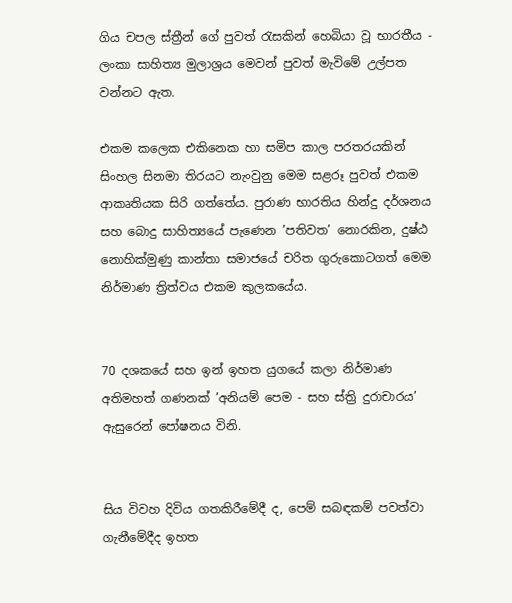ගිය චපල ස්ත්‍රීන් ගේ පුවත් රැසකින් හෙබියා වූ භාරතීය - ලංකා සාහිත්‍ය මුලාශ්‍රය මෙවන් පුවත් මැවිමේ උල්පත වන්නට ඇත.

එකම කලෙක එකිනෙක හා සමිප කාල පරතරයකින් සිංහල සිනමා තිරයට නැංවුනු මෙම සළරූ පුවත් එකම ආකෘතියක සිරි ගත්තේය. පුරාණ භාරතිය හින්දු දර්ශනය සහ බොදු සාහිත්‍යයේ පැණෙන ’පතිවත’ නොරකින, දුෂ්ඨ නොහික්මුණු කාන්තා සමාජයේ චරිත ගුරුකොටගත් මෙම නිර්මාණ ත්‍රිත්වය එකම කුලකයේය.


70 දශකයේ සහ ඉන් ඉහත යුගයේ කලා නිර්මාණ අතිමහත් ගණනක් ’අනියම් පෙම - සහ ස්ත්‍රි දුරාචාරය’ ඇසුරෙන් පෝෂනය විනි.


සිය විවහ දිවිය ගතකිරීමේදී ද, පෙම් සබඳකම් පවත්වා ගැනීමේදීද ඉහත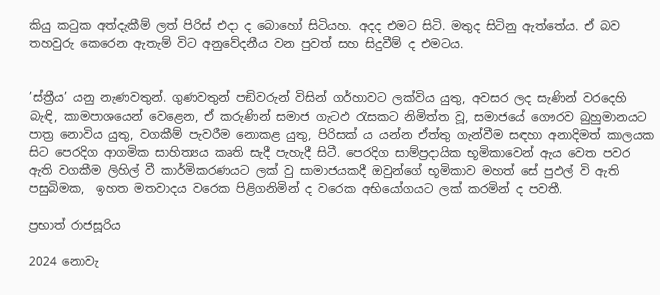කියු කටුක අත්දැකීම් ලත් පිරිස් එදා ද බොහෝ සිටියහ. අදද එමට සිටි. මතුද සිටිනු ඇත්තේය. ඒ බව තහවුරු කෙරෙන ඇතැම් විට අනුවේදනීය වන පුවත් සහ සිදුවීම් ද එමටය.


’ස්ත්‍රීය’ යනු නැණවතුන්. ගුණවතුන් පඞිවරුන් විසින් ගර්හාවට ලක්විය යුතු, අවසර ලද සැණින් වරදෙහි බැඳි, කාමපාශයෙන් වෙළෙන, ඒ කරුණින් සමාජ ගැටඵ රැසකට නිමිත්ත වූ, සමාජයේ ගෞරව බුහුමානයට පාත්‍ර නොවිය යුතු, වගකීම් පැවරීම නොකළ යුතු, පිරිසක් ය යන්න ඒත්තු ගැන්වීම සඳහා අනාදිමත් කාලයක සිට පෙරදිග ආගමික සාහිත්‍යය කෘති සැදී පැහැදී සිටී. පෙරදිග සාම්ප්‍රදායික භූමිකාවෙන් ඇය වෙත පවර ඇති වගකීම ලිහිල් වී කාර්මිකරණයට ලක් වු සාමාජයකදී ඔවුන්ගේ භූමිකාව මහත් සේ පුඵල් වි ඇති පසුබිමක,  ඉහත මතවාදය වරෙක පිළිගනිමින් ද වරෙක අභියෝගයට ලක් කරමින් ද පවතී.

ප්‍රභාත් රාජසූරිය

2024 නොවැ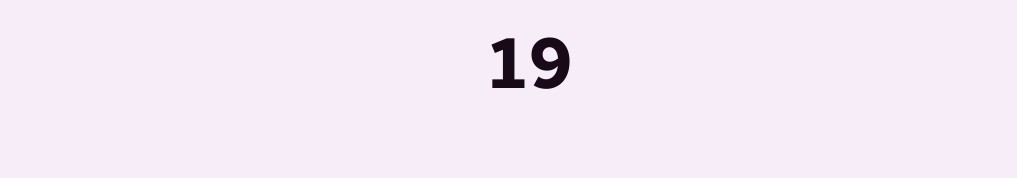19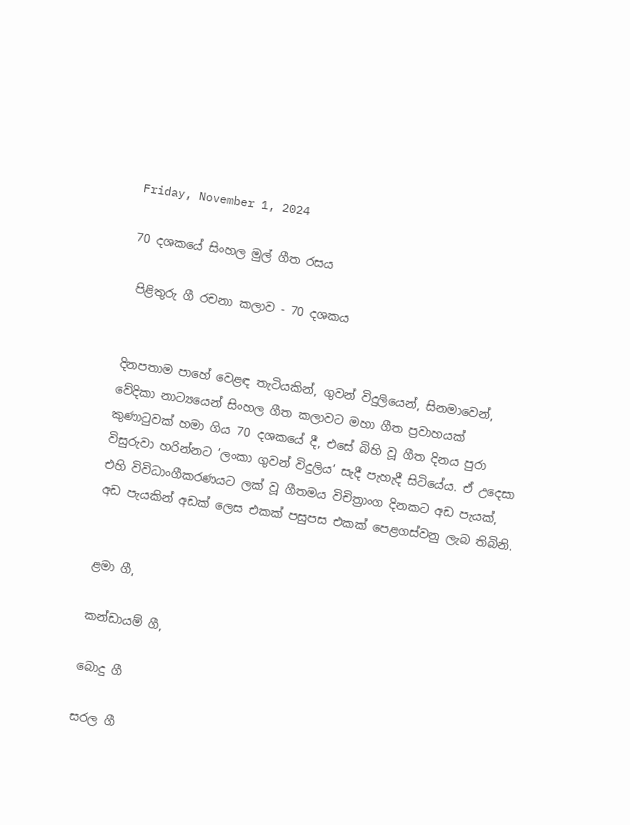Friday, November 1, 2024

70 දශකයේ සිංහල මුල් ගීත රසය

 පිළිතුරු ගී රචනා කලාව - 70 දශකය


දිනපතාම පාහේ වෙළඳ තැටියකින්, ගුවන් විදුලියෙන්, සිනමාවෙන්, වේදිකා නාට්‍යයෙන් සිංහල ගීත කලාවට මහා ගීත ප්‍රවාහයක් කුණාටුවක් හමා ගිය 70 දශකයේ දී, එසේ බිහි වූ ගීත දිනය පුරා විසුරුවා හරින්නට ’ලංකා ගුවන් විදුලිය’ සැදී පැහැදී සිටියේය. ඒ උදෙසා එහි විවිධාංගීකරණයට ලක් වූ ගීතමය විචිත්‍රාංග දිනකට අඩ පැයක්, අඩ පැයකින් අඩක් ලෙස එකක් පසුපස එකක් පෙළගස්වනු ලැබ තිබිනි.


ළමා ගී,

කන්ඩායම් ගී,

බොදු ගී

සරල ගී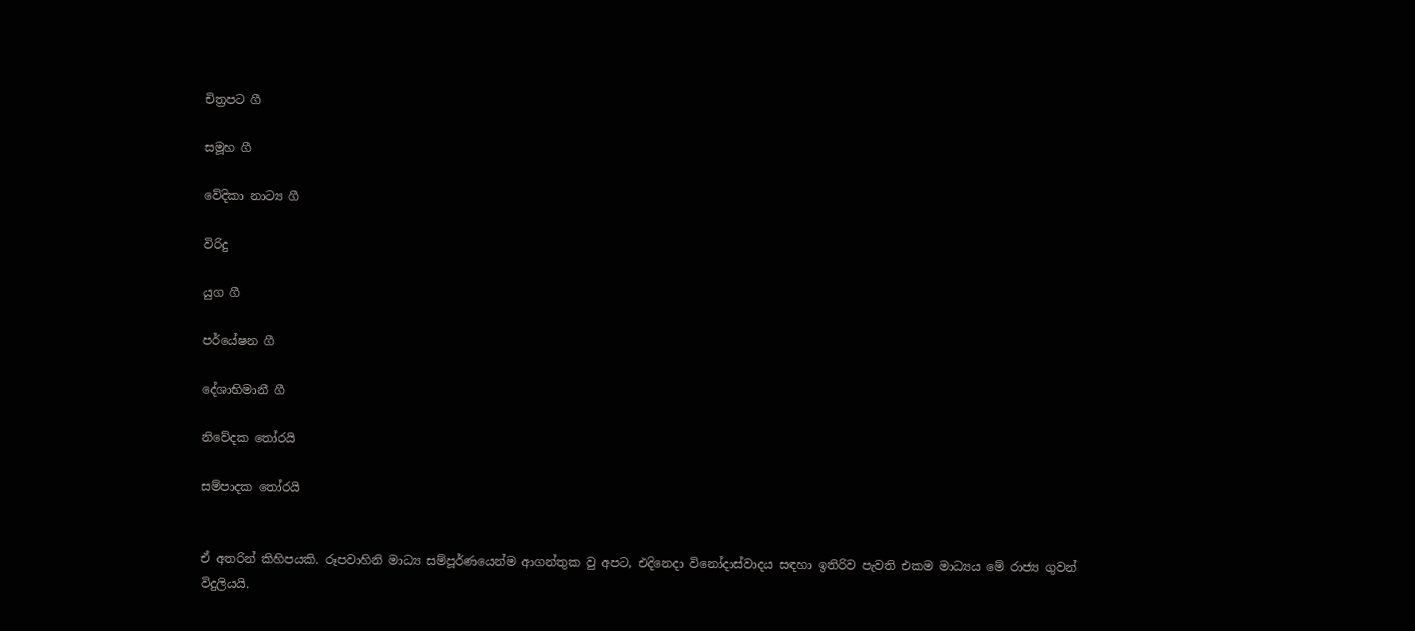චිත්‍රපට ගී

සමූහ ගී

වේදිකා නාට්‍ය ගී

විරිදු

යුග ගී

පර්යේෂන ගී

දේශාභිමානී ගී

නිවේදක තෝරයි

සම්පාදක තෝරයි


ඒ අතරින් කිහිපයකි. රූපවාහිනි මාධ්‍ය සම්පූර්ණයෙන්ම ආගන්තුක වු අපට, එදිනෙදා විනෝදාස්වාදය සඳහා ඉතිරිව පැවති එකම මාධ්‍යය මේ රාජ්‍ය ගුවන් විදුලියයි.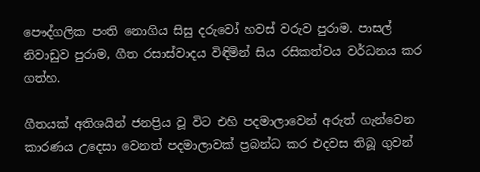පෞද්ගලික පංති නොගිය සිසු දරුවෝ හවස් වරුව පුරාම. පාසල් නිවාඩුව පුරාම, ගීත රසාස්වාදය විඳිමින් සිය රසිකත්වය වර්ධනය කර ගත්හ.

ගීතයක් අතිශයින් ජනප්‍රිය වූ විට එහි පදමාලාවෙන් අරුත් ගැන්වෙන කාරණය උදෙසා වෙනත් පදමාලාවක් ප්‍රබන්ධ කර එදවස තිබූ ගුවන්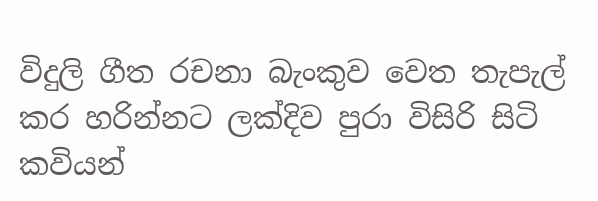විදුලි ගීත රචනා බැංකුව වෙත තැපැල් කර හරින්නට ලක්දිව පුරා විසිරි සිටි කවියන්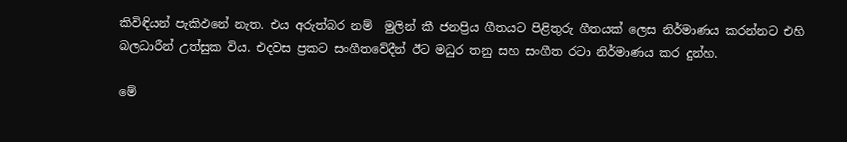කිවිඳියන් පැකිඵනේ නැත. එය අරුත්බර නම්  මුලින් කී ජනප්‍රිය ගීතයට පිළිතුරු ගීතයක් ලෙස නිර්මාණය කරන්නට එහි බලධාරීන් උත්සුක විය. එදවස ප්‍රකට සංගීතවේදීන් ඊට මධුර තනු සහ සංගීත රටා නිර්මාණය කර දුන්හ.

මේ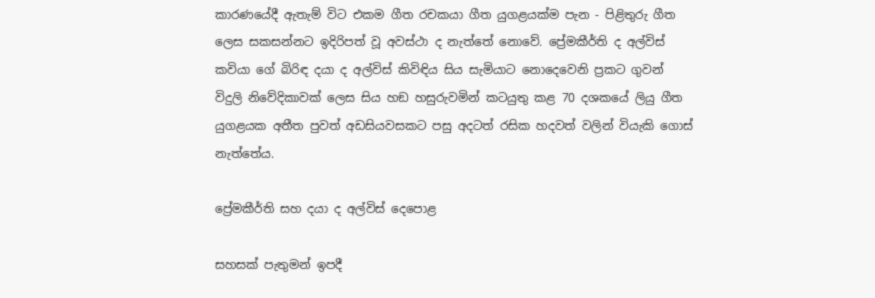කාරණයේදී ඇතැම් විට එකම ගීත රචකයා ගීත යුගළයක්ම පැන - පිළිතුරු ගීත ලෙස සකසන්නට ඉදිරිපත් වූ අවස්ථා ද නැත්තේ නොවේ. ප්‍රේමකීර්ති ද අල්විස් කවියා ගේ බිරිඳ දයා ද අල්විස් කිවිඳිය සිය සැමියාට නොදෙවෙනි ප්‍රකට ගුවන් විදුලි නිවේදිකාවක් ලෙස සිය හඞ හසුරුවමින් කටයුතු කළ 70 දශකයේ ලියු ගීත යුගළයක අතීත පුවත් අඩසියවසකට පසු අදටත් රසික හදවත් වලින් වියැකි ගොස් නැත්තේය.

ප්‍රේමකීර්ති සහ දයා ද අල්විස් දෙපොළ

සහසක් පැතුමන් ඉපදී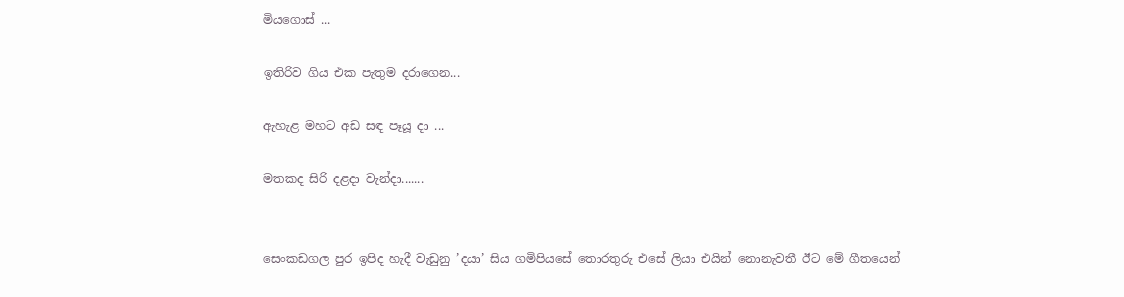මියගොස් ...

ඉතිරිව ගිය එක පැතුම දරාගෙන...

ඇහැළ මහට අඩ සඳ පෑයූ දා ...

මතකද සිරි දළදා වැන්දා.......


සෙංකඩගල පුර ඉපිද හැදී වැඩුනු ’දයා’ සිය ගමිපියසේ තොරතුරු එසේ ලියා එයින් නොනැවතී ඊට මේ ගීතයෙන්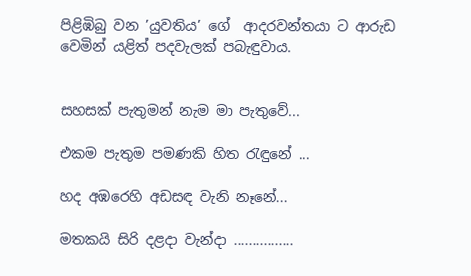පිළිඹිබු වන ’යුවතිය’ ගේ  ආදරවන්තයා ට ආරුඩ වෙමින් යළිත් පදවැලක් පබැඳුවාය.


සහසක් පැතුමන් නැම මා පැතුවේ...

එකම පැතුම පමණකි හිත රැඳුනේ ...

හද අඹරෙහි අඩසඳ වැනි නෑනේ...

මතකයි සිරි දළදා වැන්දා ................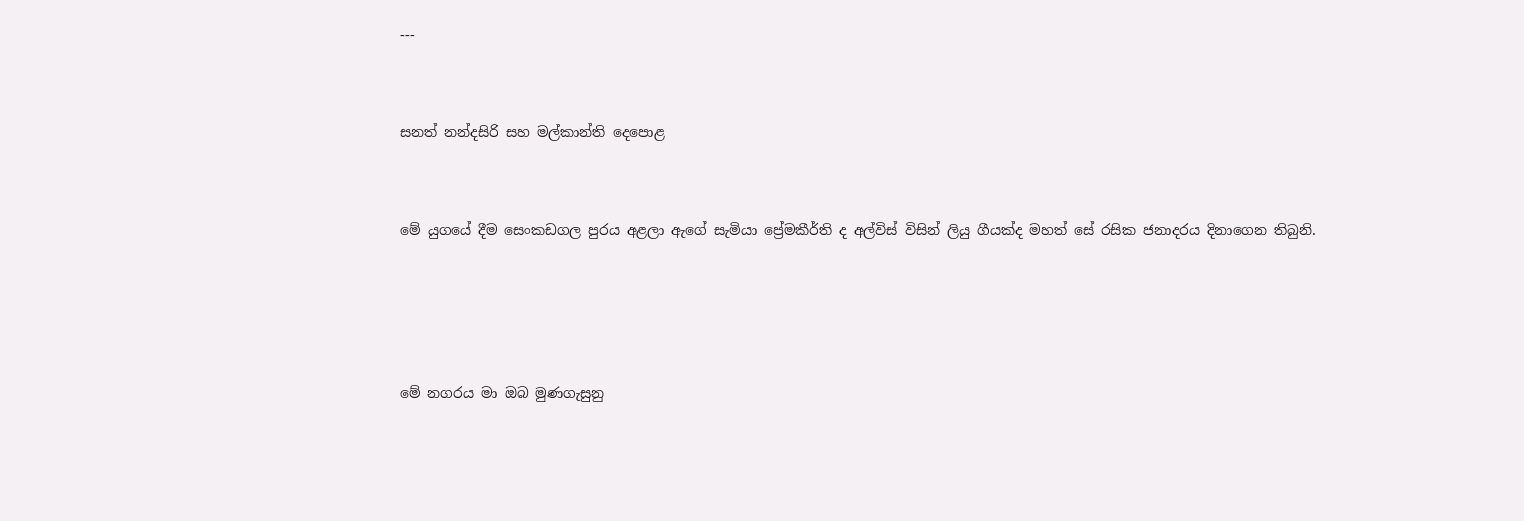---


සනත් නන්දසිරි සහ මල්කාන්ති දෙපොළ


මේ යුගයේ දීම සෙංකඩගල පුරය අළලා ඇගේ සැමියා ප්‍රේමකීර්ති ද අල්විස් විසින් ලියු ගීයක්ද මහත් සේ රසික ජනාදරය දිනාගෙන තිබුනි.




මේ නගරය මා ඔබ මුණගැසුනු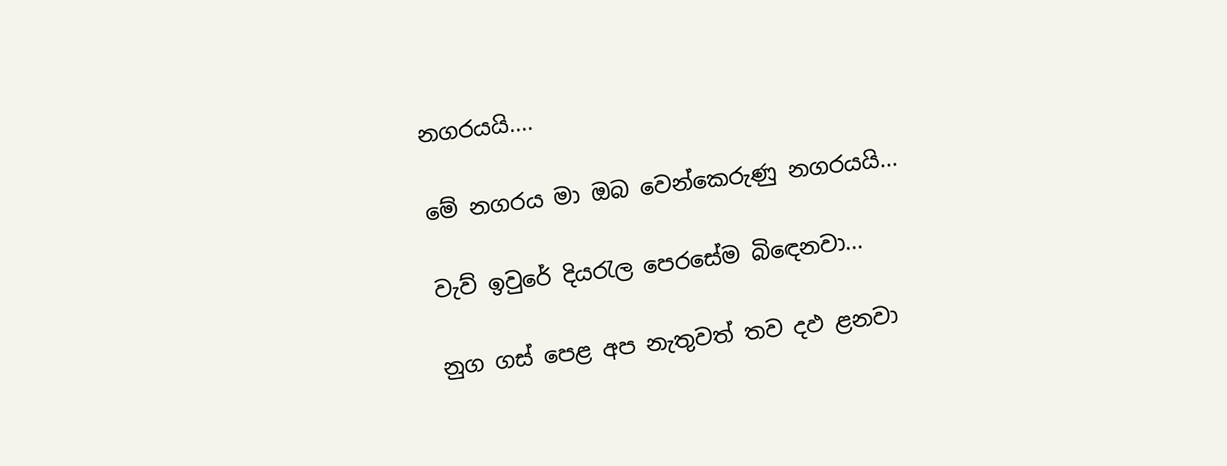නගරයයි....

මේ නගරය මා ඔබ වෙන්කෙරුණු නගරයයි...

වැව් ඉවුරේ දියරැල පෙරසේම බිඳෙනවා...

නුග ගස් පෙළ අප නැතුවත් තව දඵ ළනවා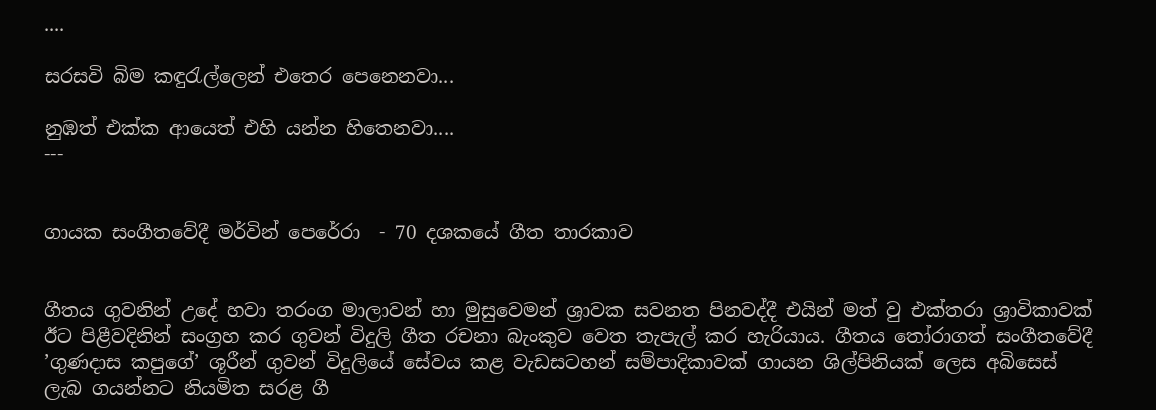....

සරසවි බිම කඳුරැල්ලෙන් එතෙර පෙනෙනවා...

නුඹත් එක්ක ආයෙත් එහි යන්න හිතෙනවා....
---


ගායක සංගීතවේදී මර්වින් පෙරේරා  - 70 දශකයේ ගීත තාරකාව


ගීතය ගුවනින් උදේ හවා තරංග මාලාවන් හා මුසුවෙමන් ශ්‍රාවක සවනත පිනවද්දී එයින් මත් වු එක්තරා ශ්‍රාවිකාවක් ඊට පිළීවදිනින් සංග්‍රහ කර ගුවන් විදුලි ගීත රචනා බැංකුව වෙත තැපැල් කර හැරියාය. ගීතය තෝරාගත් සංගීතවේදී ’ගුණදාස කපුගේ’ ශූරීන් ගුවන් විදුලියේ සේවය කළ වැඩසටහන් සම්පාදිකාවක් ගායන ශිල්පිනියක් ලෙස අබිසෙස් ලැබ ගයන්නට නියමිත සරළ ගී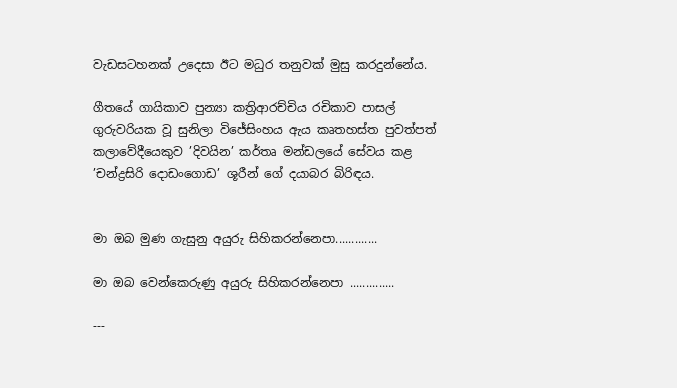වැඩසටහනක් උදෙසා ඊට මධුර තනුවක් මුසු කරදුන්නේය.

ගීතයේ ගායිකාව පුන්‍යා කත්‍රිආරච්චිය රචිකාව පාසල් ගුරුවරියක වූ සුනිලා විජේසිංහය ඇය කෘතහස්ත පුවත්පත් කලාවේදීයෙකුව ’දිවයින’ කර්තෘ මන්ඩලයේ සේවය කළ ’චන්ද්‍රසිරි දොඩංගොඩ’ ශූරීන් ගේ දයාබර බිරිඳය.


මා ඔබ මුණ ගැසුනු අයුරු සිහිකරන්නෙපා.............

මා ඔබ වෙන්කෙරුණු අයුරු සිහිකරන්නෙපා ..............

---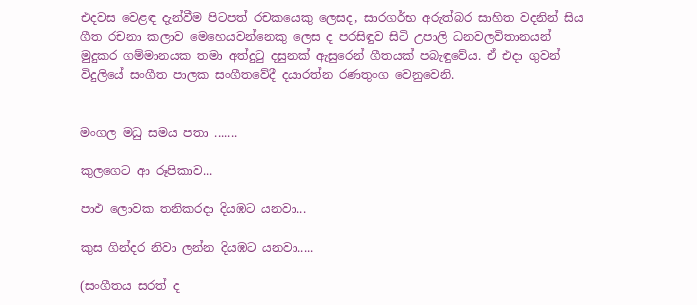එදවස වෙළඳ දැන්වීම පිටපත් රචකයෙකු ලෙසද, සාරගර්භ අරුත්බර සාහිත වදනින් සිය ගීත රචනා කලාව මෙහෙයවන්නෙකු ලෙස ද පරසිඳුව සිටි උපාලි ධනවලවිතානයන් මුදුකර ගම්මානයක තමා අත්දුටු දසුනක් ඇසුරෙන් ගීතයක් පබැඳුවේය. ඒ එදා ගුවන් විදුලියේ සංගීත පාලක සංගීතවේදී දයාරත්න රණතුංග වෙනුවෙනි.


මංගල මධු සමය පතා .......

කුලගෙට ආ රූපිකාව...

පාඵ ලොවක තනිකරදා දියඹට යනවා...

කුස ගින්දර නිවා ලන්න දියඹට යනවා.....

(සංගීතය සරත් ද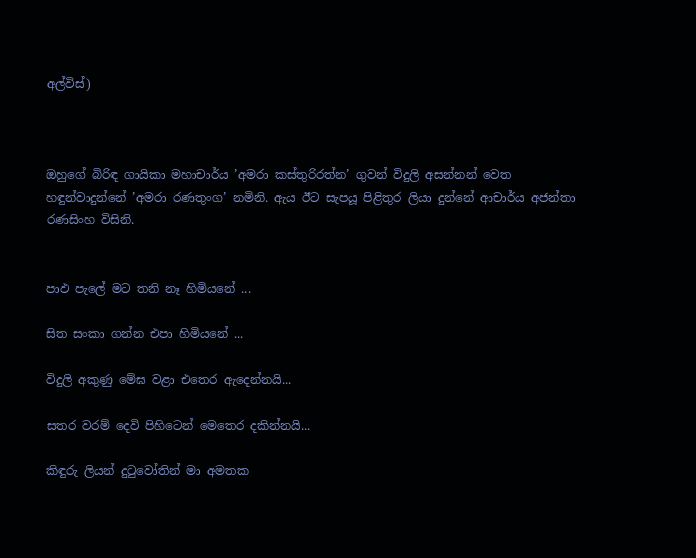අල්විස්)



ඔහුගේ බිරිඳ ගායිකා මහාචාර්ය ’අමරා කස්තුරිරත්න’ ගුවන් විදුලි අසන්නන් වෙත හඳුන්වාදුන්නේ ’අමරා රණතුංග’ නමිනි. ඇය ඊට සැපයූ පිළිතුර ලියා දුන්නේ ආචාර්ය අජන්තා රණසිංහ විසිනි.


පාඵ පැලේ මට තනි නෑ හිමියනේ ...

සිත සංකා ගන්න එපා හිමියනේ ...

විදුලි අකුණු මේඝ වළා එතෙර ඇදෙන්නයි...

සතර වරම් දෙවි පිහිටෙන් මෙතෙර දකින්නයි...

කිඳුරු ලියන් දුටුවෝතින් මා අමතක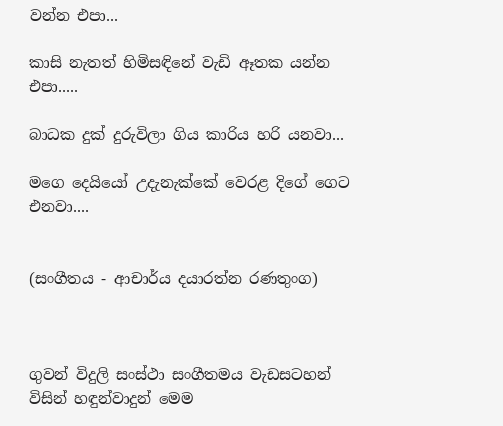වන්න එපා...

කාසි නැතත් හිමිසඳිනේ වැඩි ඈතක යන්න එපා.....

බාධක දුක් දුරුවිලා ගිය කාරිය හරි යනවා...

මගෙ දෙයියෝ උදැනැක්කේ වෙරළ දිගේ ගෙට එනවා....


(සංගීතය - ආචාර්ය දයාරත්න රණතුංග)



ගුවන් විදුලි සංස්ථා සංගීතමය වැඩසටහන් විසින් හඳුන්වාදුන් මෙම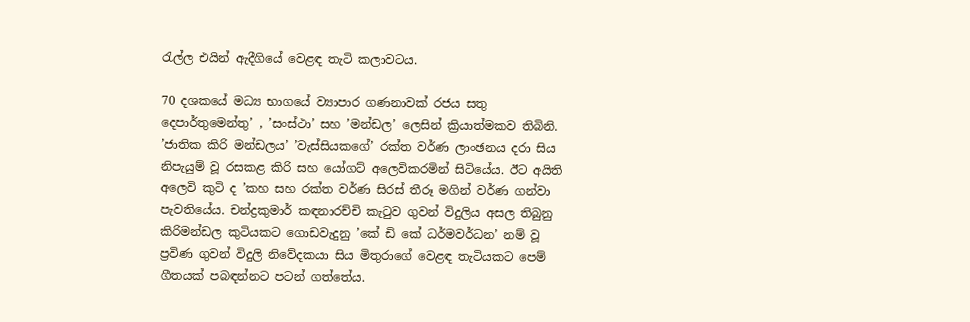රැල්ල එයින් ඇදීගියේ වෙළඳ තැටි කලාවටය.

70 දශකයේ මධ්‍ය භාගයේ ව්‍යාපාර ගණනාවක් රජය සතු දෙපාර්තුමෙන්තු’ , ’සංස්ථා’ සහ ’මන්ඩල’ ලෙසින් ක්‍රියාත්මකව තිබිනි. ’ජාතික කිරි මන්ඩලය’ ’වැස්සියකගේ’ රක්ත වර්ණ ලාංඡනය දරා සිය නිපැයුම් වූ රසකළ කිරි සහ යෝගට් අලෙවිකරමින් සිටියේය. ඊට අයිති අලෙවි කුටි ද ’කහ සහ රක්ත වර්ණ සිරස් තීරූ මගින් වර්ණ ගන්වා පැවතියේය. චන්ද්‍රකුමාර් කඳනාරච්චි කැටුව ගුවන් විදුලිය අසල තිබුනු කිරිමන්ඩල කුටියකට ගොඩවැදුනු ’කේ ඩි කේ ධර්මවර්ධන’ නම් වූ ප්‍රවිණ ගුවන් විදුලි නිවේදකයා සිය මිතුරාගේ වෙළඳ තැටියකට පෙම් ගීතයක් පබඳන්නට පටන් ගත්තේය.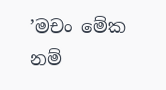’මචං මේක නම්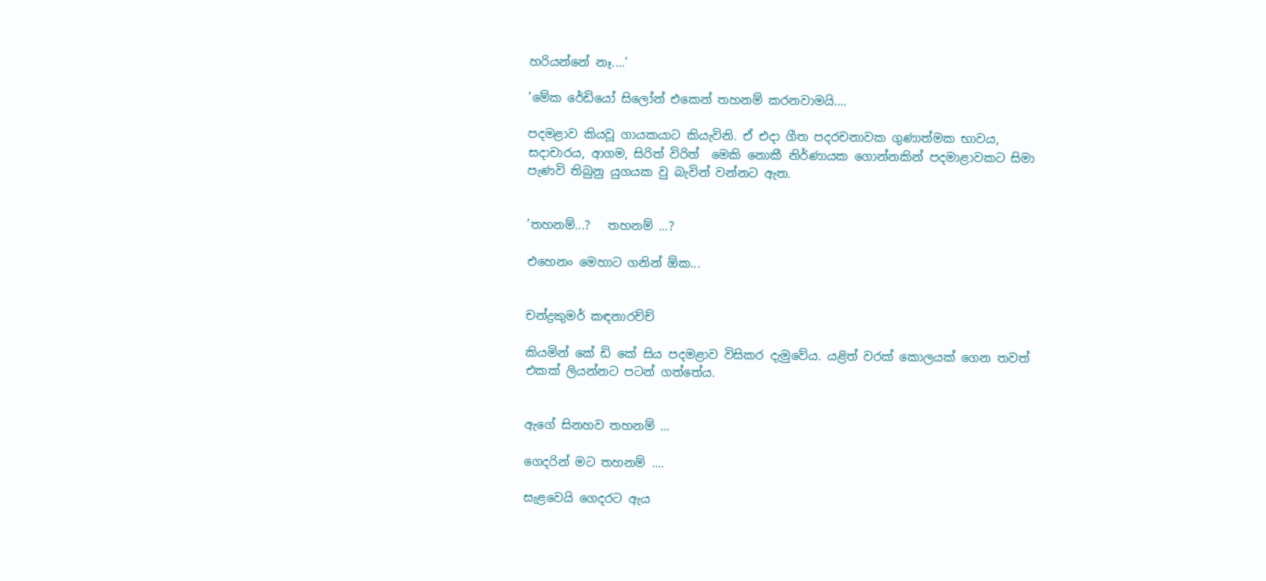හරියන්නේ නෑ....’

’මේක රේඩියෝ සිලෝන් එකෙන් තහනම් කරනවාමයි....

පදමළාව කියවූ ගායකයාට කියැවිනි. ඒ එදා ගීත පදරචනාවක ගුණාත්මක භාවය, සදාචාරය, ආගම, සිරිත් විරිත්  මෙකි නොකී නිර්ණායක ගොන්නකින් පදමාළාවකට සිමා පැණවි තිබුනු යුගයක වු බැවින් වන්නට ඇත.


’තහනම්...?   තහනම් ...?

එහෙනං මෙහාට ගනින් ඕක...


චන්ද්‍රකුමර් කඳනාරච්ච්

කියමින් කේ ඩි කේ සිය පදමළාව විසිකර දැමුවේය. යළිත් වරක් කොලයක් ගෙන තවත් එකක් ලියන්නට පටන් ගත්තේය.


ඇගේ සිනහව තහනම් ...

ගෙදරින් මට තහනම් ....

සැළවෙයි ගෙදරට ඇය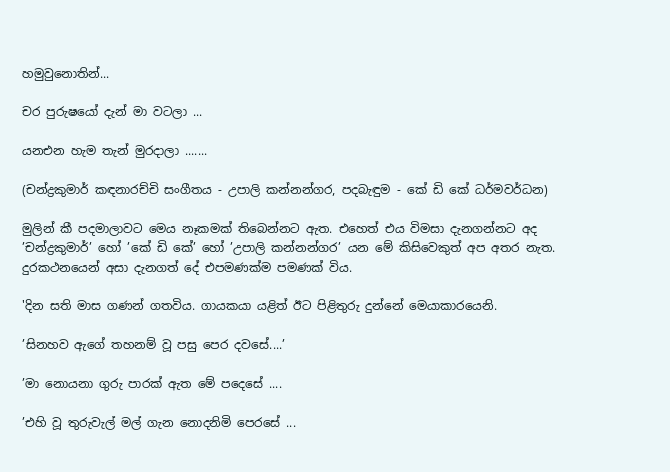හමුවුනොතින්...

චර පුරුෂයෝ දැන් මා වටලා ...

යනඑන හැම තැන් මුරදාලා .......

(චන්ද්‍රකුමාර් කඳනාරච්චි සංගීතය - උපාලි කන්නන්ගර, පදබැඳුම - කේ ඩි කේ ධර්මවර්ධන)

මුලින් කී පදමාලාවට මෙය නෑකමක් තිබෙන්නට ඇත. එහෙත් එය විමසා දැනගන්නට අද ’චන්ද්‍රකුමාර්’ හෝ ’කේ ඩි කේ’ හෝ ’උපාලි කන්නන්ගර’ යන මේ කිසිවෙකුත් අප අතර නැත. දුරකථනයෙන් අසා දැනගත් දේ එපමණක්ම පමණක් විය.

'දින සති මාස ගණන් ගතවිය. ගායකයා යළිත් ඊට පිළිතුරු දුන්නේ මෙයාකාරයෙනි.

’සිනහව ඇගේ තහනම් වූ පසු පෙර දවසේ....’

’මා නොයනා ගුරු පාරක් ඇත මේ පදෙසේ ....

’එහි වූ තුරුවැල් මල් ගැන නොදනිමි පෙරසේ ...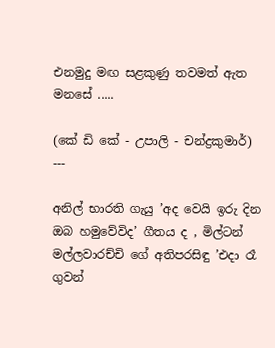එනමුදු මඟ සළකුණු තවමත් ඇත මනසේ .....

(කේ ඩි කේ - උපාලි - චන්ද්‍රකුමාර්)
---

අනිල් භාරති ගැයු ’අද වෙයි ඉරු දින ඔබ හමුවේවිද’ ගීතය ද , මිල්ටන් මල්ලවාරච්චි ගේ අතිපරසිඳු ’එදා රෑ ගුවන්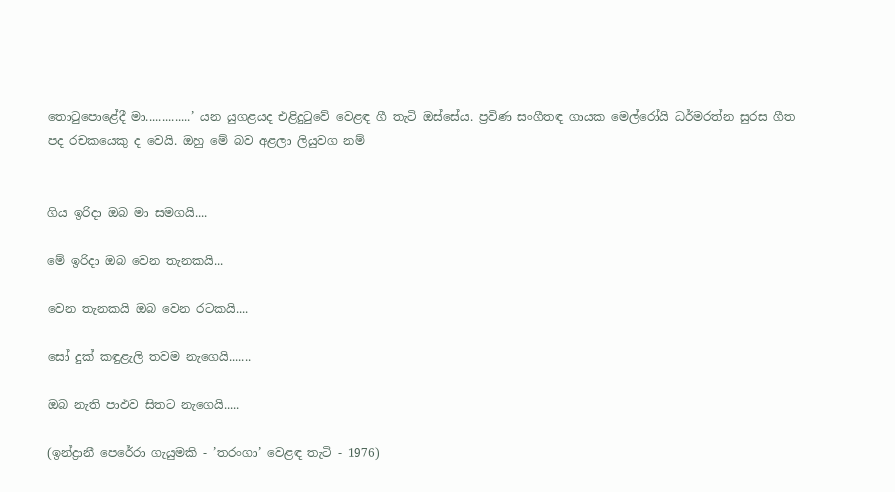තොටුපොළේදී මා..............’ යන යුගළයද එළිදුටුවේ වෙළඳ ගී තැටි ඔස්සේය. ප්‍රවිණ සංගීතඳ ගායක මෙල්රෝයි ධර්මරත්න සුරස ගීත පද රචකයෙකු ද වෙයි. ඔහු මේ බව අළලා ලියුවග නම්


ගිය ඉරිදා ඔබ මා සමගයි....

මේ ඉරිදා ඔබ වෙන තැනකයි...

වෙන තැනකයි ඔබ වෙන රටකයි....

සෝ දුක් කඳුළැලි තවම නැගෙයි.......

ඔබ නැති පාඵව සිතට නැගෙයි.....

(ඉන්ද්‍රානී පෙරේරා ගැයුමකි - ’තරංගා’ වෙළඳ තැටි - 1976)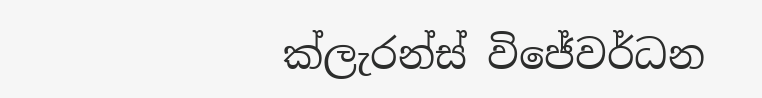ක්ලැරන්ස් විජේවර්ධන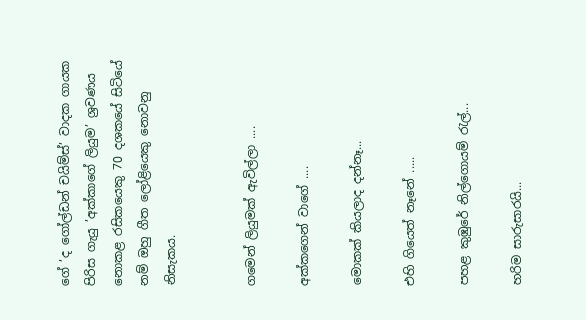ගේ ’ද ගෝල්ඩන් චයිම්ස්’ වාදක ගායක පිරිස ගැයු ’අක්කාගේ ලියුම’ ශ්‍රවණය නොකළ රසිකයෙකු 70 දශකයේ සිටියේ නම් ඔහු ගීත ලෝළියෙකු නොවනු නිසැකය.


ගමෙන් ලියුමක් ඇවිල්ලා ....

අක්කගෙන් වාගේ ....

මොකක් කියලාද දන්නෑ...

එහි ගියෙත් නෑනේ .....

පහළ කුඹුරේ නිල්ගොයම් රැල්...

හරිම සාරුසාරයි...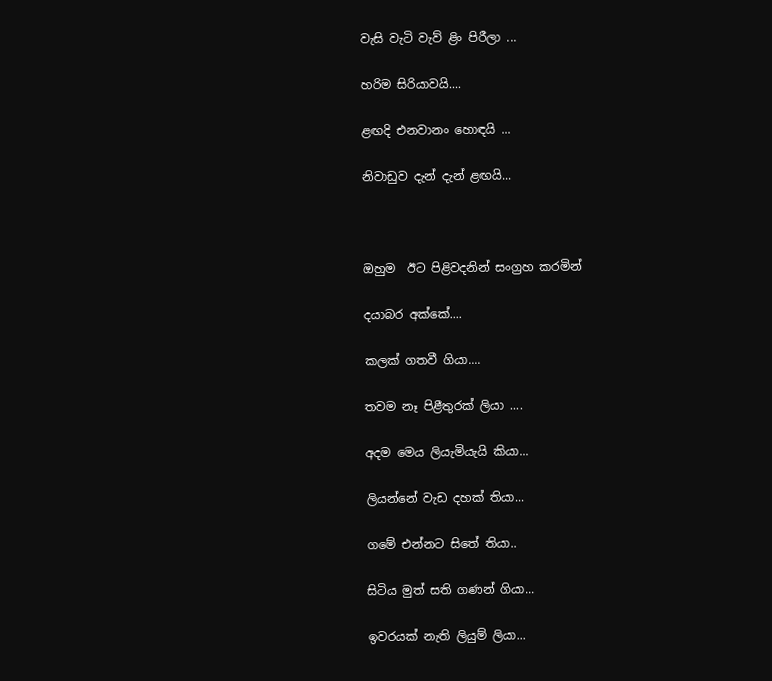වැසි වැටි වැව් ළිං පිරීලා ...

හරිම සිරියාවයි....

ළඟදි එනවානං හොඳයි ...

නිවාඩුව දැන් දැන් ළඟයි...



ඔහුම  ඊට පිළිවදනින් සංග්‍රහ කරමින්

දයාබර අක්කේ....

කලක් ගතවී ගියා....

තවම නෑ පිළීතුරක් ලියා ....

අදම මෙය ලියැමියැයි කියා...

ලියන්නේ වැඩ දහක් තියා...

ගමේ එන්නට සිතේ තියා..

සිටිය මුත් සති ගණන් ගියා...

ඉවරයක් නැති ලියුම් ලියා...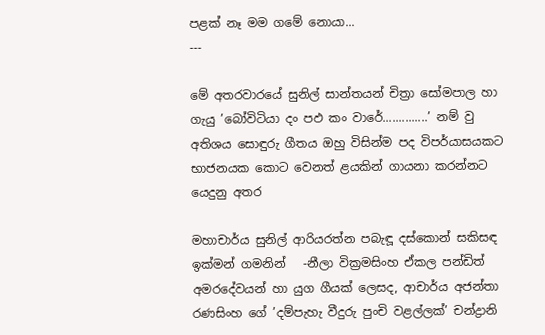පළක් නෑ මම ගමේ නොයා...
---

මේ අතරවාරයේ සුනිල් සාන්තයන් චිත්‍රා සෝමපාල හා ගැයු ’බෝවිටියා දං පඵ කං වාරේ..............’ නම් වු අතිශය සොඳුරු ගීතය ඔහු විසින්ම පද විපර්යාසයකට භාජනයක කොට වෙනත් ළයකින් ගායනා කරන්නට  යෙදුනු අතර

මහාචාර්ය සුනිල් ආරියරත්න පබැඳූ දස්කොන් සකිසඳ ඉක්මන් ගමනින්   -නීලා වික්‍රමසිංහ ඒකල පන්ඩිත් අමරදේවයන් හා යුග ගීයක් ලෙසද, ආචාර්ය අජන්තා රණසිංහ ගේ ’දම්පැහැ වීදුරු පුංචි වළල්ලක්’ චන්ද්‍රානි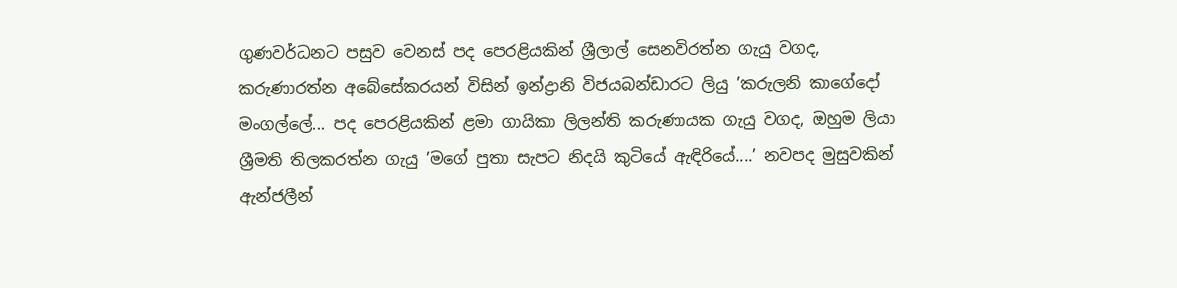ගුණවර්ධනට පසුව වෙනස් පද පෙරළියකින් ශ්‍රීලාල් සෙනවිරත්න ගැයු වගද, කරුණාරත්න අබේසේකරයන් විසින් ඉන්ද්‍රානි විජයබන්ඩාරට ලියු ’කරුලනි කාගේදෝ මංගල්ලේ... පද පෙරළියකින් ළමා ගායිකා ලිලන්ති කරුණායක ගැයු වගද, ඔහුම ලියා ශ්‍රීමති තිලකරත්න ගැයු ’මගේ පුතා සැපට නිදයි කුටියේ ඇඳිරියේ....’ නවපද මුසුවකින් ඇන්ජලීන්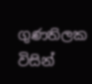ගුණතිලක විසින්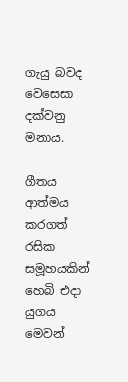ගැයු බවද වෙසෙසා දක්වනු මනාය.

ගීතය ආත්මය කරගත් රසික සමූහයකින් හෙබි එදා යුගය මෙවන්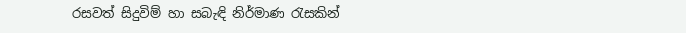රසවත් සිදුවිම් හා සබැඳි නිර්මාණ රැසකින්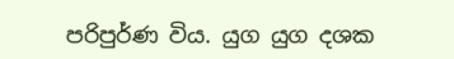පරිපුර්ණ විය. යුග යුග දශක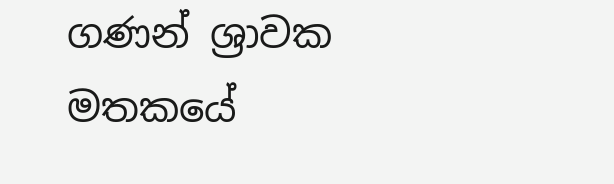ගණන් ශ්‍රාවක මතකයේ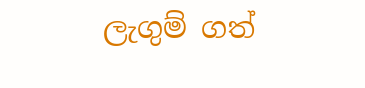ලැගුම් ගත්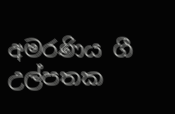අමරණිය ගී උල්පතක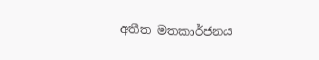අතීත මතකාර්ජනය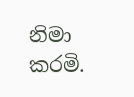නිමා කරමි.